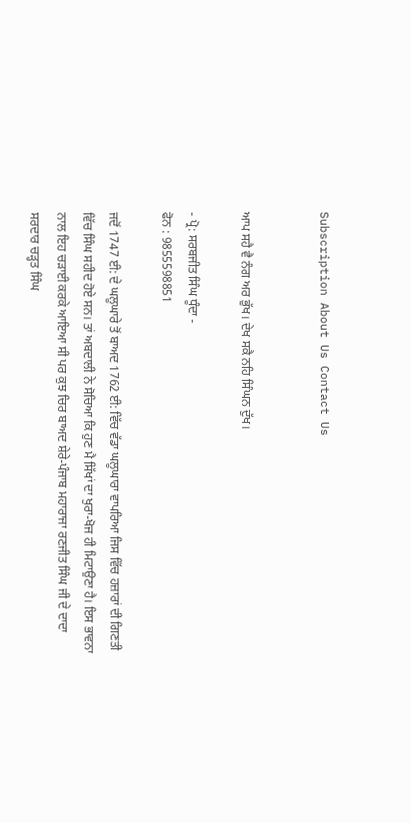Subscription About Us Contact Us


ਆਪ ਸਹੈ ਵੈ ਨੰਗ ਅਰ ਭੁੱਖ। ਦੇਖ ਸਕੈ ਨਹਿ ਸਿੰਘਨ ਦੁੱਖ।

- ਪ੍ਰੋ: ਸਰਬਜੀਤ ਸਿੰਘ ਧੂੰਦਾ -
ਫੋਨ : 9855598851

ਜਦੋਂ 1747 ਈ: ਦੇ ਘਲੂਘਾਰੇ ਤੋਂ ਬਾਅਦ 1762 ਈ: ਵਿੱਚ ਵੱਡਾ ਘਲੂਘਾਰਾ ਵਾਪਰਿਆ ਜਿਸ ਵਿੱਚ ਹਜ਼ਾਰਾਂ ਦੀ ਗਿਣਤੀ ਵਿੱਚ ਸਿੰਘ ਸਹੀਦ ਹੋਏ ਸਨ। ਤਾਂ ਅਬਦਾਲੀ ਨੇ ਸੋਚਿਆ ਕਿ ਹੁਣ ਮੈ ਸਿੱਖਾਂ ਦਾ ਖੁਰਾ-ਖੋਜ ਹੀ ਮਿਟਾਉਣਾ ਹੈ। ਇਸ ਭਾਵਨਾ ਨਾਲ ਇਹ ਚੜਾਈ ਕਰਕੇ ਆਇਆ ਸੀ ਪਰ ਕੁਝ ਚਿਰ ਬਾਅਦ ਸ਼ੇਰੇ-ਪੰਜਾਬ ਮਹਾਰਾਜਾ ਰਣਜੀਤ ਸਿੰਘ ਜੀ ਦੇ ਦਾਦਾ ਸਰਦਾਰ ਚੜ੍ਹਤ ਸਿੰਘ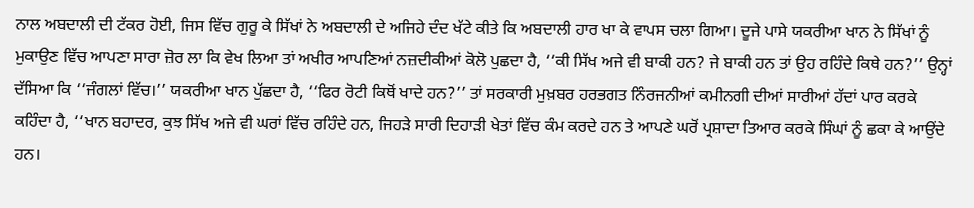ਨਾਲ ਅਬਦਾਲੀ ਦੀ ਟੱਕਰ ਹੋਈ, ਜਿਸ ਵਿੱਚ ਗੁਰੂ ਕੇ ਸਿੱਖਾਂ ਨੇ ਅਬਦਾਲੀ ਦੇ ਅਜਿਹੇ ਦੰਦ ਖੱਟੇ ਕੀਤੇ ਕਿ ਅਬਦਾਲੀ ਹਾਰ ਖਾ ਕੇ ਵਾਪਸ ਚਲਾ ਗਿਆ। ਦੂਜੇ ਪਾਸੇ ਯਕਰੀਆ ਖਾਨ ਨੇ ਸਿੱਖਾਂ ਨੂੰ ਮੁਕਾਉਣ ਵਿੱਚ ਆਪਣਾ ਸਾਰਾ ਜ਼ੋਰ ਲਾ ਕਿ ਵੇਖ ਲਿਆ ਤਾਂ ਅਖੀਰ ਆਪਣਿਆਂ ਨਜ਼ਦੀਕੀਆਂ ਕੋਲੋ ਪੁਛਦਾ ਹੈ, ‘‘ਕੀ ਸਿੱਖ ਅਜੇ ਵੀ ਬਾਕੀ ਹਨ? ਜੇ ਬਾਕੀ ਹਨ ਤਾਂ ਉਹ ਰਹਿੰਦੇ ਕਿਥੇ ਹਨ?’’ ਉਨ੍ਹਾਂ ਦੱਸਿਆ ਕਿ ‘‘ਜੰਗਲਾਂ ਵਿੱਚ।’’ ਯਕਰੀਆ ਖਾਨ ਪੁੱਛਦਾ ਹੈ, ‘‘ਫਿਰ ਰੋਟੀ ਕਿਥੋਂ ਖਾਦੇ ਹਨ?’’ ਤਾਂ ਸਰਕਾਰੀ ਮੁਖ਼ਬਰ ਹਰਭਗਤ ਨਿੰਰਜਨੀਆਂ ਕਮੀਨਗੀ ਦੀਆਂ ਸਾਰੀਆਂ ਹੱਦਾਂ ਪਾਰ ਕਰਕੇ ਕਹਿੰਦਾ ਹੈ, ‘‘ਖਾਨ ਬਹਾਦਰ, ਕੁਝ ਸਿੱਖ ਅਜੇ ਵੀ ਘਰਾਂ ਵਿੱਚ ਰਹਿੰਦੇ ਹਨ, ਜਿਹੜੇ ਸਾਰੀ ਦਿਹਾੜੀ ਖੇਤਾਂ ਵਿੱਚ ਕੰਮ ਕਰਦੇ ਹਨ ਤੇ ਆਪਣੇ ਘਰੋਂ ਪ੍ਰਸ਼ਾਦਾ ਤਿਆਰ ਕਰਕੇ ਸਿੰਘਾਂ ਨੂੰ ਛਕਾ ਕੇ ਆਉਂਦੇ ਹਨ।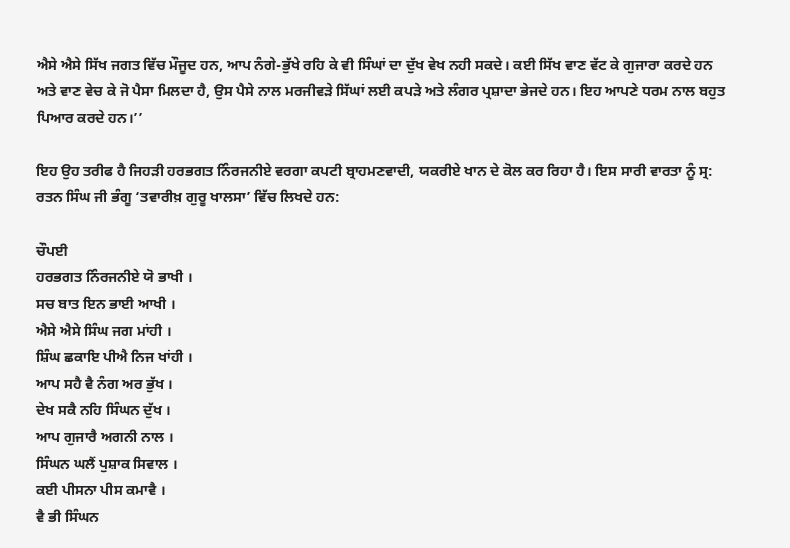ਐਸੇ ਐਸੇ ਸਿੱਖ ਜਗਤ ਵਿੱਚ ਮੌਜੂਦ ਹਨ, ਆਪ ਨੰਗੇ-ਭੁੱਖੇ ਰਹਿ ਕੇ ਵੀ ਸਿੰਘਾਂ ਦਾ ਦੁੱਖ ਵੇਖ ਨਹੀ ਸਕਦੇ। ਕਈ ਸਿੱਖ ਵਾਣ ਵੱਟ ਕੇ ਗੁਜਾਰਾ ਕਰਦੇ ਹਨ ਅਤੇ ਵਾਣ ਵੇਚ ਕੇ ਜੋ ਪੈਸਾ ਮਿਲਦਾ ਹੈ, ਉਸ ਪੈਸੇ ਨਾਲ ਮਰਜੀਵੜੇ ਸਿੱਘਾਂ ਲਈ ਕਪੜੇ ਅਤੇ ਲੰਗਰ ਪ੍ਰਸ਼ਾਦਾ ਭੇਜਦੇ ਹਨ। ਇਹ ਆਪਣੇ ਧਰਮ ਨਾਲ ਬਹੁਤ ਪਿਆਰ ਕਰਦੇ ਹਨ।’’

ਇਹ ਉਹ ਤਰੀਫ ਹੈ ਜਿਹੜੀ ਹਰਭਗਤ ਨਿੰਰਜਨੀਏ ਵਰਗਾ ਕਪਟੀ ਬ੍ਰਾਹਮਣਵਾਦੀ, ਯਕਰੀਏ ਖਾਨ ਦੇ ਕੋਲ ਕਰ ਰਿਹਾ ਹੈ। ਇਸ ਸਾਰੀ ਵਾਰਤਾ ਨੂੰ ਸ੍ਰ: ਰਤਨ ਸਿੰਘ ਜੀ ਭੰਗੂ ‘ਤਵਾਰੀਖ਼ ਗੁਰੂ ਖਾਲਸਾ’ ਵਿੱਚ ਲਿਖਦੇ ਹਨ:

ਚੌਪਈ
ਹਰਭਗਤ ਨਿੰਰਜਨੀਏ ਯੋ ਭਾਖੀ ।
ਸਚ ਬਾਤ ਇਨ ਭਾਈ ਆਖੀ ।
ਐਸੇ ਐਸੇ ਸਿੰਘ ਜਗ ਮਾਂਹੀ ।
ਸ਼ਿੰਘ ਛਕਾਇ ਪੀਐ ਨਿਜ ਖਾਂਹੀ ।
ਆਪ ਸਹੈ ਵੈ ਨੰਗ ਅਰ ਭੁੱਖ ।
ਦੇਖ ਸਕੈ ਨਹਿ ਸਿੰਘਨ ਦੁੱਖ ।
ਆਪ ਗੁਜਾਰੈ ਅਗਨੀ ਨਾਲ ।
ਸਿੰਘਨ ਘਲੈਂ ਪੁਸ਼ਾਕ ਸਿਵਾਲ ।
ਕਈ ਪੀਸਨਾ ਪੀਸ ਕਮਾਵੈ ।
ਵੈ ਭੀ ਸਿੰਘਨ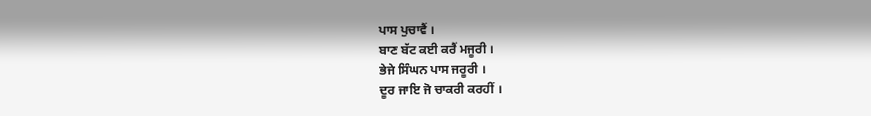ਪਾਸ ਪੁਚਾਵੈਂ ।
ਬਾਣ ਬੱਟ ਕਈ ਕਰੈਂ ਮਜੂਰੀ ।
ਭੇਜੇ ਸਿੰਘਨ ਪਾਸ ਜਰੂਰੀ ।
ਦੂਰ ਜਾਇ ਜੋ ਚਾਕਰੀ ਕਰਹੀਂ ।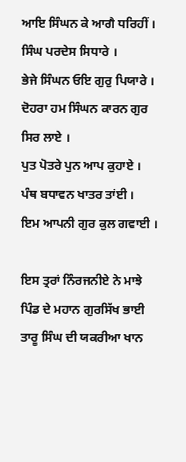ਆਇ ਸਿੰਘਨ ਕੇ ਆਗੈ ਧਰਿਹੀਂ ।
ਸਿੰਘ ਪਰਦੇਸ ਸਿਧਾਰੇ ।
ਭੇਜੇ ਸਿੰਘਨ ਓਇ ਗੁਰੁ ਪਿਯਾਰੇ ।
ਦੋਹਰਾ ਹਮ ਸਿੰਘਨ ਕਾਰਨ ਗੁਰ ਸਿਰ ਲਾਏ ।
ਪੁਤ ਪੋਤਰੇ ਪੁਨ ਆਪ ਕੁਹਾਏ ।
ਪੰਥ ਬਧਾਵਨ ਖਾਤਰ ਤਾਂਈ ।
ਇਮ ਆਪਨੀ ਗੁਰ ਕੁਲ ਗਵਾਈ ।

ਇਸ ਤ੍ਰਰਾਂ ਨਿੰਰਜਨੀਏ ਨੇ ਮਾਝੇ ਪਿੰਡ ਦੇ ਮਹਾਨ ਗੁਰਸਿੱਖ ਭਾਈ ਤਾਰੂ ਸਿੰਘ ਦੀ ਯਕਰੀਆ ਖਾਨ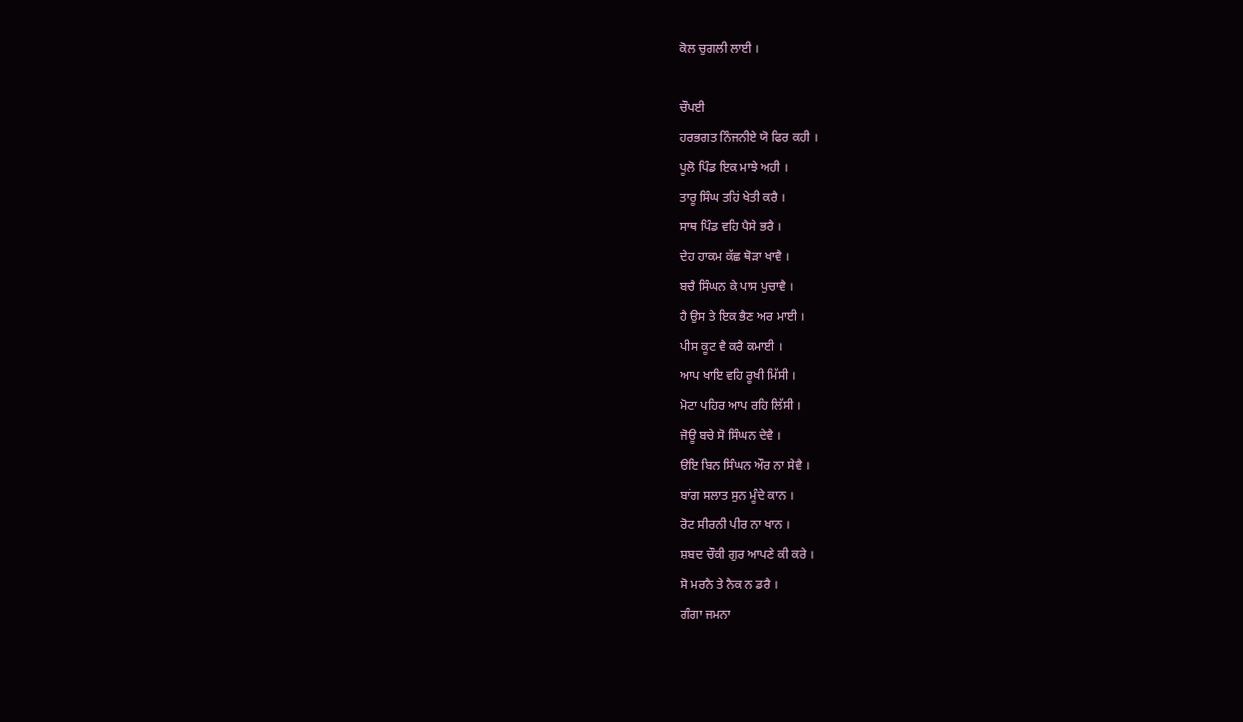ਕੋਲ ਚੁਗਲੀ ਲਾਈ ।

ਚੌਪਈ
ਹਰਭਗਤ ਨਿੰਜਨੀਏ ਯੋ ਫਿਰ ਕਹੀ ।
ਪੂਲੋ ਪਿੰਡ ਇਕ ਮਾਝੇ ਅਹੀ ।
ਤਾਰੂ ਸਿੰਘ ਤਹਿਂ ਖੇਤੀ ਕਰੈ ।
ਸਾਥ ਪਿੰਡ ਵਹਿ ਪੈਸੇ ਭਰੈ ।
ਦੇਹ ਹਾਕਮ ਕੱਛ ਥੋੜਾ ਖਾਵੈ ।
ਬਚੈ ਸਿੰਘਨ ਕੇ ਪਾਸ ਪੁਚਾਵੈ ।
ਹੈ ਉਸ ਤੇ ਇਕ ਭੈਣ ਅਰ ਮਾਈ ।
ਪੀਸ ਕੂਟ ਵੈ ਕਰੈ ਕਮਾਈ ।
ਆਪ ਖਾਇ ਵਹਿ ਰੂਖੀ ਮਿੱਸੀ ।
ਮੋਟਾ ਪਹਿਰ ਆਪ ਰਹਿ ਲਿੱਸੀ ।
ਜੋਊ ਬਚੇ ਸੋ ਸਿੰਘਨ ਦੇਵੈ ।
ੳਇ ਬਿਨ ਸਿੰਘਨ ਔਰ ਨਾ ਸੇਵੈ ।
ਬਾਂਗ ਸਲਾਤ ਸੁਨ ਮੂੰਦੇ ਕਾਨ ।
ਰੋਟ ਸੀਰਨੀ ਪੀਰ ਨਾ ਖਾਨ ।
ਸ਼ਬਦ ਚੌਕੀ ਗੁਰ ਆਪਣੇ ਕੀ ਕਰੇ ।
ਸੋ ਮਰਨੈ ਤੇ ਨੈਕ ਨ ਡਰੈ ।
ਗੰਗਾ ਜਮਨਾ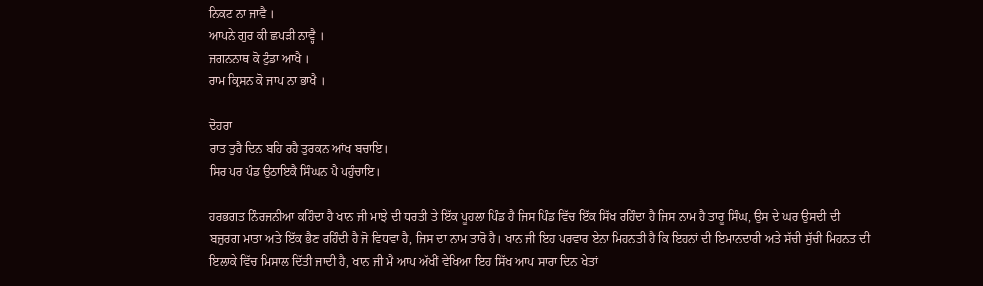ਨਿਕਟ ਨਾ ਜਾਵੈ ।
ਆਪਨੇ ਗੁਰ ਕੀ ਛਪੜੀ ਨਾਵ੍ਹੈ ।
ਜਗਨਨਾਥ ਕੋ ਟੁੰਡਾ ਆਖੈ ।
ਰਾਮ ਕ੍ਰਿਸਨ ਕੋ ਜਾਪ ਨਾ ਭਾਖੈ ।

ਦੋਹਰਾ
ਰਾਤ ਤੁਰੈ ਦਿਨ ਬਹਿ ਰਹੈ ਤੁਰਕਨ ਆਂਖ ਬਚਾਇ।
ਸਿਰ ਪਰ ਪੰਡ ਉਠਾਇਕੈ ਸਿੰਘਨ ਪੈ ਪਹੁੰਚਾਇ।

ਹਰਭਗਤ ਨਿੰਰਜਨੀਆ ਕਹਿੰਦਾ ਹੈ ਖਾਨ ਜੀ ਮਾਝੇ ਦੀ ਧਰਤੀ ਤੇ ਇੱਕ ਪੂਹਲਾ ਪਿੰਡ ਹੈ ਜਿਸ ਪਿੰਡ ਵਿੱਚ ਇੱਕ ਸਿੱਖ ਰਹਿੰਦਾ ਹੈ ਜਿਸ ਨਾਮ ਹੈ ਤਾਰੂ ਸਿੰਘ, ਉਸ ਦੇ ਘਰ ਉਸਦੀ ਦੀ ਬਜ਼ੁਰਗ ਮਾਤਾ ਅਤੇ ਇੱਕ ਭੈਣ ਰਹਿੰਦੀ ਹੈ ਜੋ ਵਿਧਵਾ ਹੈ, ਜਿਸ ਦਾ ਨਾਮ ਤਾਰੋ ਹੈ। ਖਾਨ ਜੀ ਇਹ ਪਰਵਾਰ ਏਨਾ ਮਿਹਨਤੀ ਹੈ ਕਿ ਇਹਨਾਂ ਦੀ ਇਮਾਨਦਾਰੀ ਅਤੇ ਸੱਚੀ ਸੁੱਚੀ ਮਿਹਨਤ ਦੀ ਇਲਾਕੇ ਵਿੱਚ ਮਿਸਾਲ ਦਿੱਤੀ ਜਾਦੀ ਹੈ, ਖਾਨ ਜੀ ਮੈ ਆਪ ਅੱਖੀਂ ਵੇਖਿਆ ਇਹ ਸਿੱਖ ਆਪ ਸਾਰਾ ਦਿਨ ਖੇਤਾਂ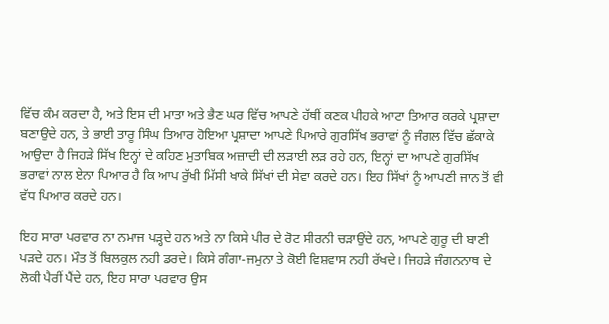ਵਿੱਚ ਕੰਮ ਕਰਦਾ ਹੈ, ਅਤੇ ਇਸ ਦੀ ਮਾਤਾ ਅਤੇ ਭੈਣ ਘਰ ਵਿੱਚ ਆਪਣੇ ਹੱਥੀਂ ਕਣਕ ਪੀਹਕੇ ਆਟਾ ਤਿਆਰ ਕਰਕੇ ਪ੍ਰਸ਼ਾਦਾ ਬਣਾਉਦੇ ਹਨ, ਤੇ ਭਾਈ ਤਾਰੂ ਸਿੰਘ ਤਿਆਰ ਹੋਇਆ ਪ੍ਰਸ਼ਾਦਾ ਆਪਣੇ ਪਿਆਰੇ ਗੁਰਸਿੱਖ ਭਰਾਵਾਂ ਨੂੰ ਜੰਗਲ ਵਿੱਚ ਛੱਕਾਕੇ ਆਉਦਾ ਹੈ ਜਿਹੜੇ ਸਿੱਖ ਇਨ੍ਹਾਂ ਦੇ ਕਹਿਣ ਮੁਤਾਬਿਕ ਅਜ਼ਾਦੀ ਦੀ ਲੜਾਈ ਲੜ ਰਹੇ ਹਨ, ਇਨ੍ਹਾਂ ਦਾ ਆਪਣੇ ਗੁਰਸਿੱਖ ਭਰਾਵਾਂ ਨਾਲ ਏਨਾ ਪਿਆਰ ਹੈ ਕਿ ਆਪ ਰੁੱਖੀ ਮਿੱਸੀ ਖਾਕੇ ਸਿੱਖਾਂ ਦੀ ਸੇਵਾ ਕਰਦੇ ਹਨ। ਇਹ ਸਿੱਖਾਂ ਨੂੰ ਆਪਣੀ ਜਾਨ ਤੋਂ ਵੀ ਵੱਧ ਪਿਆਰ ਕਰਦੇ ਹਨ।

ਇਹ ਸਾਰਾ ਪਰਵਾਰ ਨਾ ਨਮਾਜ ਪੜ੍ਹਦੇ ਹਨ ਅਤੇ ਨਾ ਕਿਸੇ ਪੀਰ ਦੇ ਰੋਟ ਸੀਰਨੀ ਚੜਾਉਂਦੇ ਹਨ, ਆਪਣੇ ਗੁਰੂ ਦੀ ਬਾਣੀ ਪੜਦੇ ਹਨ। ਮੌਤ ਤੋਂ ਬਿਲਕੁਲ ਨਹੀ ਡਰਦੇ। ਕਿਸੇ ਗੰਗਾ-ਜਮੁਨਾ ਤੇ ਕੋਈ ਵਿਸ਼ਵਾਸ ਨਹੀ ਰੱਖਦੇ। ਜਿਹੜੇ ਜੰਗਨਨਾਥ ਦੇ ਲੋਕੀ ਪੈਰੀਂ ਪੈਂਦੇ ਹਨ, ਇਹ ਸਾਰਾ ਪਰਵਾਰ ਉਸ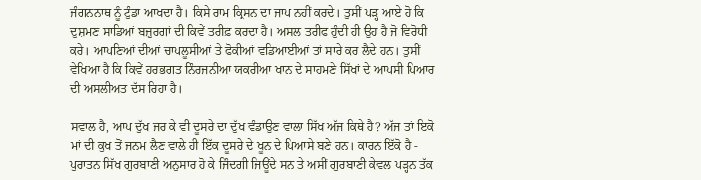ਜੰਗਨਨਾਥ ਨੂੰ ਟੁੰਡਾ ਆਖਦਾ ਹੈ। ਕਿਸੇ ਰਾਮ ਕ੍ਰਿਸਨ ਦਾ ਜਾਪ ਨਹੀਂ ਕਰਦੇ। ਤੁਸੀਂ ਪੜ੍ਹ ਆਏ ਹੋ ਕਿ ਦੁਸ਼ਮਣ ਸਾਡਿਆਂ ਬਜ਼ੁਰਗਾਂ ਦੀ ਕਿਵੇਂ ਤਰੀਫ਼ ਕਰਦਾ ਹੈ। ਅਸਲ ਤਰੀਫ ਹੁੰਦੀ ਹੀ ਉਹ ਹੈ ਜੋ ਵਿਰੋਧੀ ਕਰੇ। ਆਪਣਿਆਂ ਦੀਆਂ ਚਾਪਲੂਸੀਆਂ ਤੇ ਫੋਕੀਆਂ ਵਡਿਆਈਆਂ ਤਾਂ ਸਾਰੇ ਕਰ ਲੈਦੇ ਹਨ। ਤੁਸੀਂ ਵੇਖਿਆ ਹੈ ਕਿ ਕਿਵੇਂ ਹਰਭਗਤ ਨਿੰਰਜਨੀਆ ਯਕਰੀਆ ਖਾਨ ਦੇ ਸਾਹਮਣੇ ਸਿੱਖਾਂ ਦੇ ਆਪਸੀ ਪਿਆਰ ਦੀ ਅਸਲੀਅਤ ਦੱਸ ਰਿਹਾ ਹੈ।

ਸਵਾਲ ਹੈ, ਆਪ ਦੁੱਖ ਜਰ ਕੇ ਵੀ ਦੂਸਰੇ ਦਾ ਦੁੱਖ ਵੰਡਾਉਣ ਵਾਲਾ ਸਿੱਖ ਅੱਜ ਕਿਥੇ ਹੈ? ਅੱਜ ਤਾਂ ਇਕੋ ਮਾਂ ਦੀ ਕੁਖ ਤੋਂ ਜਨਮ ਲੈਣ ਵਾਲੇ ਹੀ ਇੱਕ ਦੂਸਰੇ ਦੇ ਖੂਨ ਦੇ ਪਿਆਸੇ ਬਣੇ ਹਨ। ਕਾਰਨ ਇੱਕੋ ਹੈ - ਪੁਰਾਤਨ ਸਿੱਖ ਗੁਰਬਾਣੀ ਅਨੁਸਾਰ ਹੋ ਕੇ ਜਿੰਦਗੀ ਜਿਊਂਦੇ ਸਨ ਤੇ ਅਸੀਂ ਗੁਰਬਾਣੀ ਕੇਵਲ ਪੜ੍ਹਨ ਤੱਕ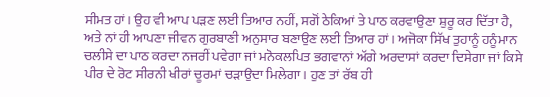ਸੀਮਤ ਹਾਂ। ਉਹ ਵੀ ਆਪ ਪੜਣ ਲਈ ਤਿਆਰ ਨਹੀਂ, ਸਗੋਂ ਠੇਕਿਆਂ ਤੇ ਪਾਠ ਕਰਵਾਉਣਾ ਸ਼ੁਰੂ ਕਰ ਦਿੱਤਾ ਹੈ, ਅਤੇ ਨਾਂ ਹੀ ਆਪਣਾ ਜੀਵਨ ਗੁਰਬਾਣੀ ਅਨੁਸਾਰ ਬਣਾਉਣ ਲਈ ਤਿਆਰ ਹਾਂ। ਅਜੋਕਾ ਸਿੱਖ ਤੁਹਾਨੂੰ ਹਨੂੰਮਾਨ ਚਲੀਸੇ ਦਾ ਪਾਠ ਕਰਦਾ ਨਜਰੀਂ ਪਵੇਗਾ ਜਾਂ ਮਨੋਕਲਪਿਤ ਭਗਵਾਨਾਂ ਅੱਗੇ ਅਰਦਾਸਾਂ ਕਰਦਾ ਦਿਸੇਗਾ ਜਾਂ ਕਿਸੇ ਪੀਰ ਦੇ ਰੋਟ ਸੀਰਨੀ ਖੀਰਾਂ ਚੂਰਮਾਂ ਚੜਾਉਦਾ ਮਿਲੇਗਾ। ਹੁਣ ਤਾਂ ਰੱਬ ਹੀ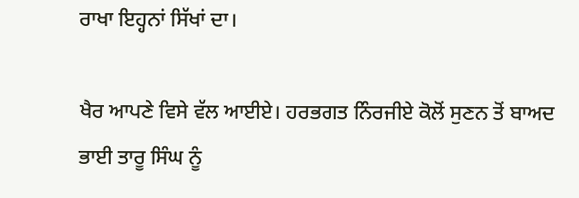ਰਾਖਾ ਇਹ੍ਹਨਾਂ ਸਿੱਖਾਂ ਦਾ।

ਖੈਰ ਆਪਣੇ ਵਿਸੇ ਵੱਲ ਆਈਏ। ਹਰਭਗਤ ਨਿੰਰਜੀਏ ਕੋਲੋਂ ਸੁਣਨ ਤੋਂ ਬਾਅਦ ਭਾਈ ਤਾਰੂ ਸਿੰਘ ਨੂੰ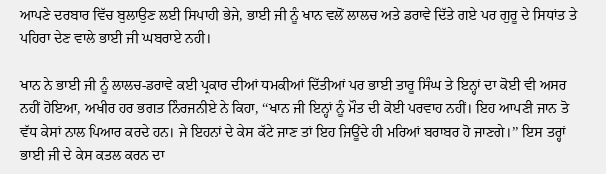ਆਪਣੇ ਦਰਬਾਰ ਵਿੱਚ ਬੁਲਾਉਣ ਲਈ ਸਿਪਾਹੀ ਭੇਜੇ, ਭਾਈ ਜੀ ਨੂੰ ਖਾਨ ਵਲੋਂ ਲਾਲਚ ਅਤੇ ਡਰਾਵੇ ਦਿੱਤੇ ਗਏ ਪਰ ਗੁਰੂ ਦੇ ਸਿਧਾਂਤ ਤੇ ਪਹਿਰਾ ਦੇਣ ਵਾਲੇ ਭਾਈ ਜੀ ਘਬਰਾਏ ਨਹੀ।

ਖਾਨ ਨੇ ਭਾਈ ਜੀ ਨੂੰ ਲਾਲਚ-ਡਰਾਵੇ ਕਈ ਪ੍ਰਕਾਰ ਦੀਆਂ ਧਮਕੀਆਂ ਦਿੱਤੀਆਂ ਪਰ ਭਾਈ ਤਾਰੂ ਸਿੰਘ ਤੇ ਇਨ੍ਹਾਂ ਦਾ ਕੋਈ ਵੀ ਅਸਰ ਨਹੀਂ ਹੋਇਆ, ਅਖੀਰ ਹਰ ਭਗਤ ਨਿੰਰਜਨੀਏ ਨੇ ਕਿਹਾ, ‘‘ਖਾਨ ਜੀ ਇਨ੍ਹਾਂ ਨੂੰ ਮੌਤ ਦੀ ਕੋਈ ਪਰਵਾਹ ਨਹੀਂ। ਇਹ ਆਪਣੀ ਜਾਨ ਤੋ ਵੱਧ ਕੇਸਾਂ ਨਾਲ ਪਿਆਰ ਕਰਦੇ ਹਨ। ਜੇ ਇਹਨਾਂ ਦੇ ਕੇਸ ਕੱਟੇ ਜਾਣ ਤਾਂ ਇਹ ਜਿਊਂਦੇ ਹੀ ਮਰਿਆਂ ਬਰਾਬਰ ਹੋ ਜਾਣਗੇ।’’ ਇਸ ਤਰ੍ਹਾਂ ਭਾਈ ਜੀ ਦੇ ਕੇਸ ਕਤਲ ਕਰਨ ਦਾ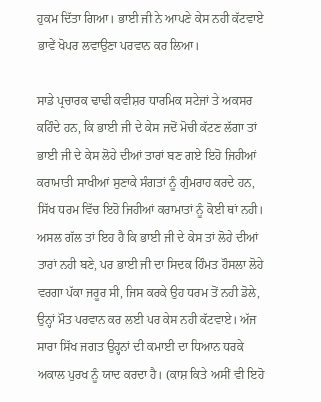ਹੁਕਮ ਦਿੱਤਾ ਗਿਆ। ਭਾਈ ਜੀ ਨੇ ਆਪਣੇ ਕੇਸ ਨਹੀ ਕੱਟਵਾਏ ਭਾਵੇਂ ਖੋਪਰ ਲਵਾਉਣਾ ਪਰਵਾਨ ਕਰ ਲਿਆ।

ਸਾਡੇ ਪ੍ਰਚਾਰਕ ਢਾਢੀ ਕਵੀਸ਼ਰ ਧਾਰਮਿਕ ਸਟੇਜਾਂ ਤੇ ਅਕਸਰ ਕਹਿੰਦੇ ਹਨ, ਕਿ ਭਾਈ ਜੀ ਦੇ ਕੇਸ ਜਦੋਂ ਮੋਚੀ ਕੱਟਣ ਲੱਗਾ ਤਾਂ ਭਾਈ ਜੀ ਦੇ ਕੇਸ ਲੋਹੇ ਦੀਆਂ ਤਾਰਾਂ ਬਣ ਗਏ ਇਹੋ ਜਿਹੀਆਂ ਕਰਾਮਾਤੀ ਸਾਖੀਆਂ ਸੁਣਾਕੇ ਸੰਗਤਾਂ ਨੂੰ ਗੁੰਮਰਾਹ ਕਰਦੇ ਹਨ, ਸਿੱਖ ਧਰਮ ਵਿੱਚ ਇਹੋ ਜਿਹੀਆਂ ਕਰਾਮਾਤਾਂ ਨੂੰ ਕੋਈ ਥਾਂ ਨਹੀ। ਅਸਲ ਗੱਲ ਤਾਂ ਇਹ ਹੈ ਕਿ ਭਾਈ ਜੀ ਦੇ ਕੇਸ ਤਾਂ ਲੋਹੇ ਦੀਆਂ ਤਾਰਾਂ ਨਹੀ ਬਣੇ, ਪਰ ਭਾਈ ਜੀ ਦਾ ਸਿਦਕ ਹਿੰਮਤ ਹੌਸਲਾ ਲੋਹੇ ਵਰਗਾ ਪੱਕਾ ਜਰੂਰ ਸੀ, ਜਿਸ ਕਰਕੇ ਉਹ ਧਰਮ ਤੋਂ ਨਹੀ ਡੋਲੇ, ਉਨ੍ਹਾਂ ਮੌਤ ਪਰਵਾਨ ਕਰ ਲਈ ਪਰ ਕੇਸ ਨਹੀ ਕੱਟਵਾਏ। ਅੱਜ ਸਾਰਾ ਸਿੱਖ ਜਗਤ ਉਹ੍ਹਨਾਂ ਦੀ ਕਮਾਈ ਦਾ ਧਿਆਨ ਧਰਕੇ ਅਕਾਲ ਪੁਰਖ ਨੂੰ ਯਾਦ ਕਰਦਾ ਹੈ। (ਕਾਸ਼ ਕਿਤੇ ਅਸੀਂ ਵੀ ਇਹੋ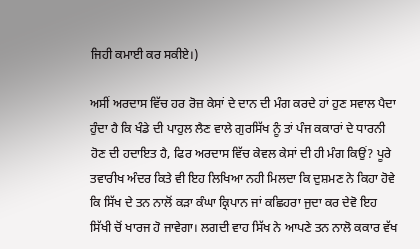ਜਿਹੀ ਕਮਾਈ ਕਰ ਸਕੀਏ।)

ਅਸੀਂ ਅਰਦਾਸ ਵਿੱਚ ਹਰ ਰੋਜ਼ ਕੇਸਾਂ ਦੇ ਦਾਨ ਦੀ ਮੰਗ ਕਰਦੇ ਹਾਂ ਹੁਣ ਸਵਾਲ ਪੈਦਾ ਹੁੰਦਾ ਹੈ ਕਿ ਖੰਡੇ ਦੀ ਪਾਹੁਲ ਲੈਣ ਵਾਲੇ ਗੁਰਸਿੱਖ ਨੂੰ ਤਾਂ ਪੰਜ ਕਕਾਰਾਂ ਦੇ ਧਾਰਨੀ ਹੋਣ ਦੀ ਹਦਾਇਤ ਹੈ, ਫਿਰ ਅਰਦਾਸ ਵਿੱਚ ਕੇਵਲ ਕੇਸਾਂ ਦੀ ਹੀ ਮੰਗ ਕਿਉਂ? ਪੂਰੇ ਤਵਾਰੀਖ ਅੰਦਰ ਕਿਤੇ ਵੀ ਇਹ ਲਿਖਿਆ ਨਹੀ ਮਿਲਦਾ ਕਿ ਦੁਸ਼ਮਣ ਨੇ ਕਿਹਾ ਹੋਵੇ ਕਿ ਸਿੱਖ ਦੇ ਤਨ ਨਾਲੋਂ ਕੜਾ ਕੰਘਾ ਕ੍ਰਿਪਾਨ ਜਾਂ ਕਛਿਹਰਾ ਜੁਦਾ ਕਰ ਦੇਵੋ ਇਹ ਸਿੱਖੀ ਚੋਂ ਖਾਰਜ ਹੋ ਜਾਵੇਗਾ। ਲਗਦੀ ਵਾਹ ਸਿੱਖ ਨੇ ਆਪਣੇ ਤਨ ਨਾਲੋ ਕਕਾਰ ਵੱਖ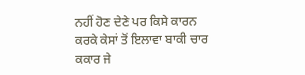ਨਹੀਂ ਹੋਣ ਦੇਣੇ ਪਰ ਕਿਸੇ ਕਾਰਨ ਕਰਕੇ ਕੇਸਾਂ ਤੋਂ ਇਲਾਵਾ ਬਾਕੀ ਚਾਰ ਕਕਾਰ ਜੇ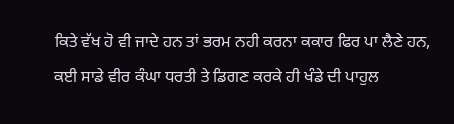ਕਿਤੇ ਵੱਖ ਹੋ ਵੀ ਜਾਦੇ ਹਨ ਤਾਂ ਭਰਮ ਨਹੀ ਕਰਨਾ ਕਕਾਰ ਫਿਰ ਪਾ ਲੈਣੇ ਹਨ, ਕਈ ਸਾਡੇ ਵੀਰ ਕੰਘਾ ਧਰਤੀ ਤੇ ਡਿਗਣ ਕਰਕੇ ਹੀ ਖੰਡੇ ਦੀ ਪਾਹੁਲ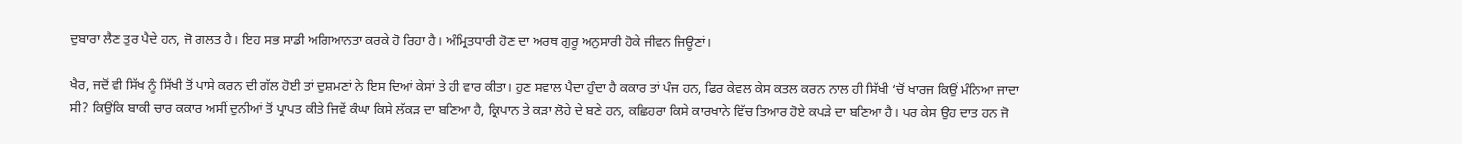ਦੁਬਾਰਾ ਲੈਣ ਤੁਰ ਪੈਦੇ ਹਨ, ਜੋ ਗਲਤ ਹੈ। ਇਹ ਸਭ ਸਾਡੀ ਅਗਿਆਨਤਾ ਕਰਕੇ ਹੋ ਰਿਹਾ ਹੈ। ਅੰਮ੍ਰਿਤਧਾਰੀ ਹੋਣ ਦਾ ਅਰਥ ਗੁਰੂ ਅਨੁਸਾਰੀ ਹੋਕੇ ਜੀਵਨ ਜਿਊਣਾਂ।

ਖੈਰ, ਜਦੋਂ ਵੀ ਸਿੱਖ ਨੂੰ ਸਿੱਖੀ ਤੋਂ ਪਾਸੇ ਕਰਨ ਦੀ ਗੱਲ ਹੋਈ ਤਾਂ ਦੁਸ਼ਮਣਾਂ ਨੇ ਇਸ ਦਿਆਂ ਕੇਸਾਂ ਤੇ ਹੀ ਵਾਰ ਕੀਤਾ। ਹੁਣ ਸਵਾਲ ਪੈਦਾ ਹੁੰਦਾ ਹੈ ਕਕਾਰ ਤਾਂ ਪੰਜ ਹਨ, ਫਿਰ ਕੇਵਲ ਕੇਸ ਕਤਲ ਕਰਨ ਨਾਲ ਹੀ ਸਿੱਖੀ ‘ਚੋਂ ਖਾਰਜ ਕਿਉਂ ਮੰਨਿਆ ਜਾਦਾ ਸੀ? ਕਿਉਂਕਿ ਬਾਕੀ ਚਾਰ ਕਕਾਰ ਅਸੀਂ ਦੁਨੀਆਂ ਤੋਂ ਪ੍ਰਾਪਤ ਕੀਤੇ ਜਿਵੇਂ ਕੰਘਾ ਕਿਸੇ ਲੱਕੜ ਦਾ ਬਣਿਆ ਹੈ, ਕ੍ਰਿਪਾਨ ਤੇ ਕੜਾ ਲੋਹੇ ਦੇ ਬਣੇ ਹਨ, ਕਛਿਹਰਾ ਕਿਸੇ ਕਾਰਖਾਨੇ ਵਿੱਚ ਤਿਆਰ ਹੋਏ ਕਪੜੇ ਦਾ ਬਣਿਆ ਹੈ। ਪਰ ਕੇਸ ਉਹ ਦਾਤ ਹਨ ਜੋ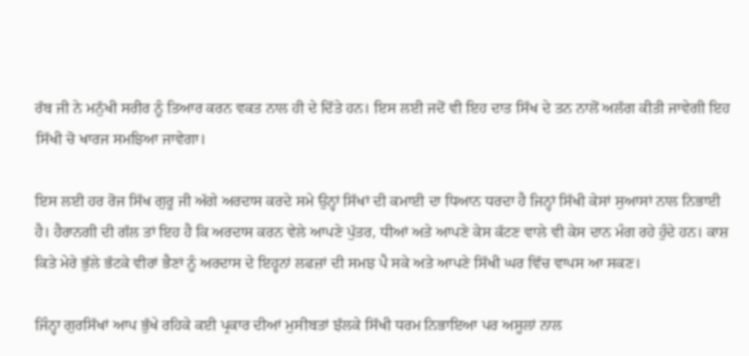ਰੱਬ ਜੀ ਨੇ ਮਨੁੱਖੀ ਸਰੀਰ ਨੂੰ ਤਿਆਰ ਕਰਨ ਵਕਤ ਨਾਲ ਹੀ ਦੇ ਦਿੱਤੇ ਹਨ। ਇਸ ਲਈ ਜਦੋਂ ਵੀ ਇਹ ਦਾਤ ਸਿੱਖ ਦੇ ਤਨ ਨਾਲੋਂ ਅਲੱਗ ਕੀਤੀ ਜਾਵੇਗੀ ਇਹ ਸਿੱਖੀ ਚੋ ਖਾਰਜ ਸਮਝਿਆ ਜਾਵੇਗਾ।

ਇਸ ਲਈ ਹਰ ਰੋਜ ਸਿੱਖ ਗੁਰੂ ਜੀ ਅੱਗੇ ਅਰਦਾਸ ਕਰਦੇ ਸਮੇ ਉਨ੍ਹਾਂ ਸਿੱਖਾਂ ਦੀ ਕਮਾਈ ਦਾ ਧਿਆਨ ਧਰਦਾ ਹੈ ਜਿਨ੍ਹਾਂ ਸਿੱਖੀ ਕੇਸਾਂ ਸੁਆਸਾਂ ਨਾਲ ਨਿਭਾਈ ਹੈ। ਹੈਰਾਨਗੀ ਦੀ ਗੱਲ ਤਾਂ ਇਹ ਹੈ ਕਿ ਅਰਦਾਸ ਕਰਨ ਵੇਲੇ ਆਪਣੇ ਪੁੱਤਰ, ਧੀਆਂ ਅਤੇ ਆਪਣੇ ਕੇਸ ਕੱਟਣ ਵਾਲੇ ਵੀ ਕੇਸ ਦਾਨ ਮੰਗ ਰਹੇ ਹੁੰਦੇ ਹਨ। ਕਾਸ਼ ਕਿਤੇ ਮੇਰੇ ਭੁੱਲੇ ਭੱਟਕੇ ਵੀਰਾਂ ਭੈਣਾਂ ਨੂੰ ਅਰਦਾਸ ਦੇ ਇਹ੍ਹਨਾਂ ਲਫਜ਼ਾਂ ਦੀ ਸਮਝ ਪੈ ਸਕੇ ਅਤੇ ਆਪਣੇ ਸਿੱਖੀ ਘਰ ਵਿੱਚ ਵਾਪਸ ਆ ਸਕਣ।

ਜਿੰਨ੍ਹਾ ਗੁਰਸਿੱਖਾਂ ਆਪ ਭੁੱਖੇ ਰਹਿਕੇ ਕਈ ਪ੍ਰਕਾਰ ਦੀਆਂ ਮੁਸੀਬਤਾਂ ਝੱਲਕੇ ਸਿੱਖੀ ਧਰਮ ਨਿਭਾਇਆ ਪਰ ਅਸੂਲਾਂ ਨਾਲ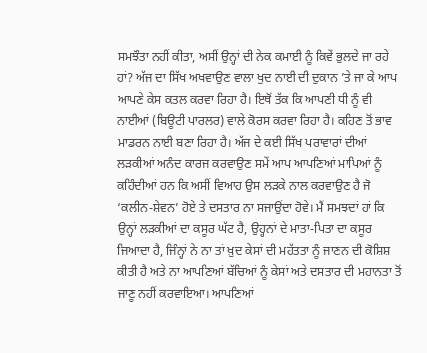ਸਮਝੌਤਾ ਨਹੀਂ ਕੀਤਾ, ਅਸੀਂ ਉਨ੍ਹਾਂ ਦੀ ਨੇਕ ਕਮਾਈ ਨੂੰ ਕਿਵੇਂ ਭੁਲਦੇ ਜਾ ਰਹੇ ਹਾਂ? ਅੱਜ ਦਾ ਸਿੱਖ ਅਖਵਾਉਣ ਵਾਲਾ ਖੁਦ ਨਾਈ ਦੀ ਦੁਕਾਨ ’ਤੇ ਜਾ ਕੇ ਆਪ ਆਪਣੇ ਕੇਸ ਕਤਲ ਕਰਵਾ ਰਿਹਾ ਹੈ। ਇਥੋਂ ਤੱਕ ਕਿ ਆਪਣੀ ਧੀ ਨੂੰ ਵੀ ਨਾਈਆਂ (ਬਿਊਟੀ ਪਾਰਲਰ) ਵਾਲੇ ਕੋਰਸ ਕਰਵਾ ਰਿਹਾ ਹੈ। ਕਹਿਣ ਤੋਂ ਭਾਵ ਮਾਡਰਨ ਨਾਈ ਬਣਾ ਰਿਹਾ ਹੈ। ਅੱਜ ਦੇ ਕਈ ਸਿੱਖ ਪਰਾਵਾਰਾਂ ਦੀਆਂ ਲੜਕੀਆਂ ਅਨੰਦ ਕਾਰਜ ਕਰਵਾਉਣ ਸਮੇਂ ਆਪ ਆਪਣਿਆਂ ਮਾਪਿਆਂ ਨੂੰ ਕਹਿੰਦੀਆਂ ਹਨ ਕਿ ਅਸੀਂ ਵਿਆਹ ਉਸ ਲੜਕੇ ਨਾਲ ਕਰਵਾਉਣ ਹੈ ਜੋ ‘ਕਲੀਨ-ਸ਼ੇਵਨ’ ਹੋਏ ਤੇ ਦਸਤਾਰ ਨਾ ਸਜਾਉਂਦਾ ਹੋਵੇ। ਮੈਂ ਸਮਝਦਾਂ ਹਾਂ ਕਿ ਉਨ੍ਹਾਂ ਲੜਕੀਆਂ ਦਾ ਕਸੂਰ ਘੱਟ ਹੈ, ਉਹ੍ਹਨਾਂ ਦੇ ਮਾਤਾ-ਪਿਤਾ ਦਾ ਕਸੂਰ ਜਿਆਦਾ ਹੈ, ਜਿੰਨ੍ਹਾਂ ਨੇ ਨਾ ਤਾਂ ਖ਼ੁਦ ਕੇਸਾਂ ਦੀ ਮਹੱਤਤਾ ਨੂੰ ਜਾਣਨ ਦੀ ਕੋਸ਼ਿਸ਼ ਕੀਤੀ ਹੈ ਅਤੇ ਨਾ ਆਪਣਿਆਂ ਬੱਚਿਆਂ ਨੂੰ ਕੇਸਾਂ ਅਤੇ ਦਸਤਾਰ ਦੀ ਮਹਾਨਤਾ ਤੋਂ ਜਾਣੂ ਨਹੀਂ ਕਰਵਾਇਆ। ਆਪਣਿਆਂ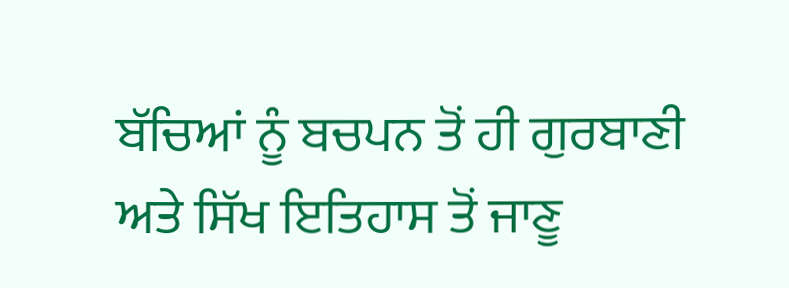ਬੱਚਿਆਂ ਨੂੰ ਬਚਪਨ ਤੋਂ ਹੀ ਗੁਰਬਾਣੀ ਅਤੇ ਸਿੱਖ ਇਤਿਹਾਸ ਤੋਂ ਜਾਣੂ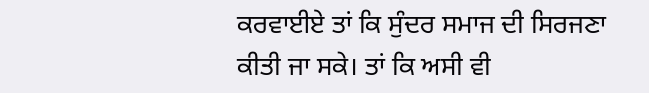ਕਰਵਾਈਏ ਤਾਂ ਕਿ ਸੁੰਦਰ ਸਮਾਜ ਦੀ ਸਿਰਜਣਾ ਕੀਤੀ ਜਾ ਸਕੇ। ਤਾਂ ਕਿ ਅਸੀ ਵੀ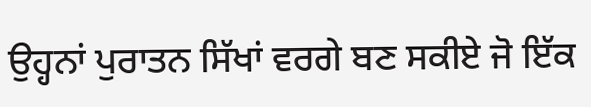ਉਹ੍ਹਨਾਂ ਪੁਰਾਤਨ ਸਿੱਖਾਂ ਵਰਗੇ ਬਣ ਸਕੀਏ ਜੋ ਇੱਕ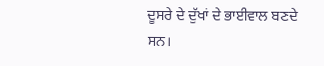ਦੂਸਰੇ ਦੇ ਦੁੱਖਾਂ ਦੇ ਭਾਈਵਾਲ ਬਣਦੇ ਸਨ।